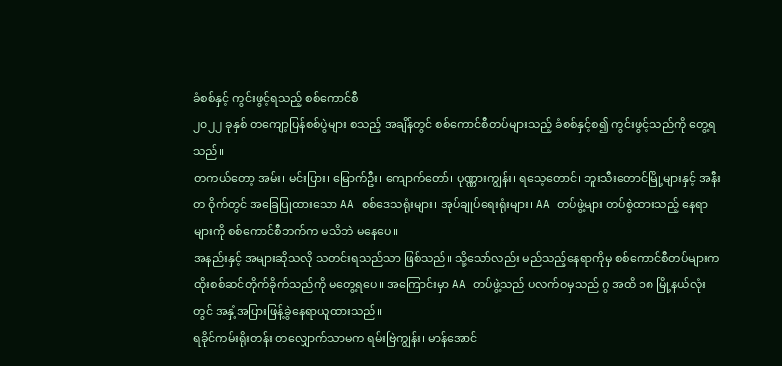ခံစစ်နှင့် ကွင်းဖွင့်ရသည့် စစ်ကောင်စီ
၂၀၂၂ ခုနှစ် တကျော့ပြန်စစ်ပွဲများ စသည့် အချိန်တွင် စစ်ကောင်စီတပ်များသည့် ခံစစ်နှင့်စ၍ ကွင်းဖွင့်သည်ကို တွေ့ရသည်။
တကယ်တော့ အမ်း၊ မင်းပြား၊ မြောက်ဦး၊ ကျောက်တော်၊ ပုဏ္ဏားကျွန်း၊ ရသေ့တောင်၊ ဘူးသီးတောင်မြို့များနှင့် အနီးတ ဝိုက်တွင် အခြေပြုထားသော AA စစ်ဒေသရုံးများ၊ အုပ်ချုပ်ရေးရုံးများ၊ AA တပ်ဖွဲ့များ တပ်စွဲထားသည့် နေရာများကို စစ်ကောင်စီဘက်က မသိဘဲ မနေပေ။
အနည်းနှင့် အများဆိုသလို သတင်းရသည်သာ ဖြစ်သည်။ သို့သော်လည်း မည်သည့်နေရာကိုမှ စစ်ကောင်စီတပ်များက ထိုးစစ်ဆင်တိုက်ခိုက်သည်ကို မတွေ့ရပေ။ အကြောင်းမှာ AA တပ်ဖွဲ့သည် ပလက်ဝမှသည် ဂွ အထိ ၁၈ မြို့နယ်လုံးတွင် အနှံ့အပြားဖြန့်ခွဲနေရာယူထားသည်။
ရခိုင်ကမ်းရိုးတန်း တလျှောက်သာမက ရမ်းဗြဲကျွန်း၊ မာန်အောင်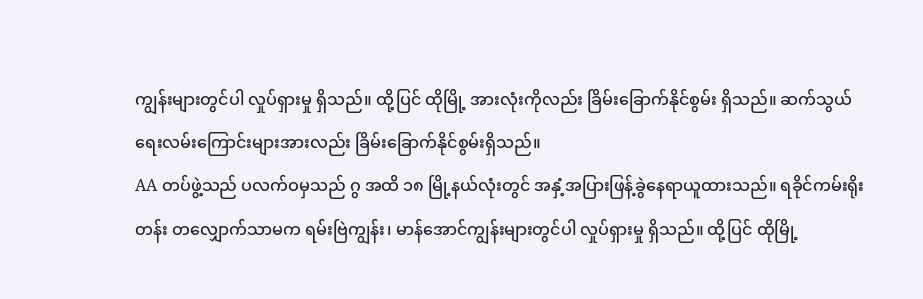ကျွန်းများတွင်ပါ လှုပ်ရှားမှု ရှိသည်။ ထို့ပြင် ထိုမြို့ အားလုံးကိုလည်း ခြိမ်းခြောက်နိုင်စွမ်း ရှိသည်။ ဆက်သွယ်ရေးလမ်းကြောင်းများအားလည်း ခြိမ်းခြောက်နိုင်စွမ်းရှိသည်။
AA တပ်ဖွဲ့သည် ပလက်ဝမှသည် ဂွ အထိ ၁၈ မြို့နယ်လုံးတွင် အနှံ့အပြားဖြန့်ခွဲနေရာယူထားသည်။ ရခိုင်ကမ်းရိုးတန်း တလျှောက်သာမက ရမ်းဗြဲကျွန်း၊ မာန်အောင်ကျွန်းများတွင်ပါ လှုပ်ရှားမှု ရှိသည်။ ထို့ပြင် ထိုမြို့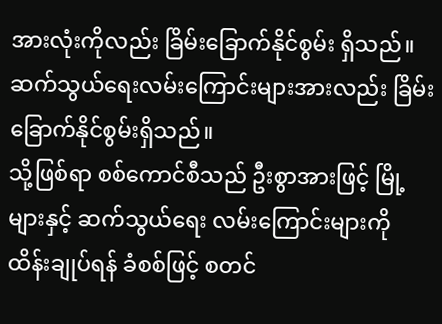အားလုံးကိုလည်း ခြိမ်းခြောက်နိုင်စွမ်း ရှိသည်။ ဆက်သွယ်ရေးလမ်းကြောင်းများအားလည်း ခြိမ်းခြောက်နိုင်စွမ်းရှိသည်။
သို့ဖြစ်ရာ စစ်ကောင်စီသည် ဦးစွာအားဖြင့် မြို့များနှင့် ဆက်သွယ်ရေး လမ်းကြောင်းများကို ထိန်းချုပ်ရန် ခံစစ်ဖြင့် စတင်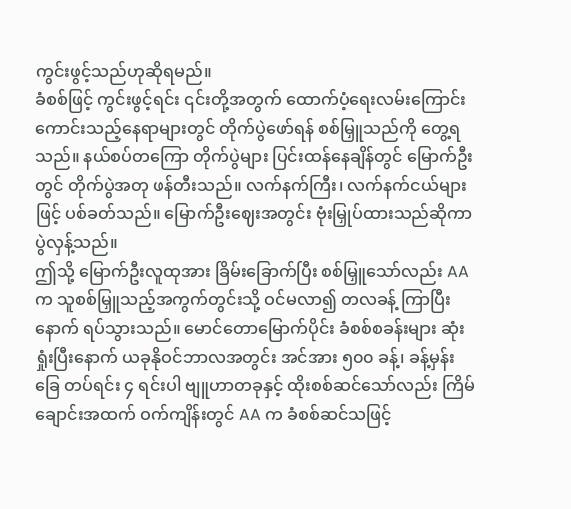ကွင်းဖွင့်သည်ဟုဆိုရမည်။
ခံစစ်ဖြင့် ကွင်းဖွင့်ရင်း ၎င်းတို့အတွက် ထောက်ပံ့ရေးလမ်းကြောင်း ကောင်းသည့်နေရာများတွင် တိုက်ပွဲဖော်ရန် စစ်မြှူသည်ကို တွေ့ရသည်။ နယ်စပ်တကြော တိုက်ပွဲများ ပြင်းထန်နေချိန်တွင် မြောက်ဦးတွင် တိုက်ပွဲအတု ဖန်တီးသည်။ လက်နက်ကြီး၊ လက်နက်ငယ်များဖြင့် ပစ်ခတ်သည်။ မြောက်ဦးဈေးအတွင်း ဗုံးမြှုပ်ထားသည်ဆိုကာ ပွဲလှန့်သည်။
ဤသို့ မြောက်ဦးလူထုအား ခြိမ်းခြောက်ပြီး စစ်မြှူသော်လည်း AA က သူစစ်မြှူသည့်အကွက်တွင်းသို့ ဝင်မလာ၍ တလခန့် ကြာပြီးနောက် ရပ်သွားသည်။ မောင်တောမြောက်ပိုင်း ခံစစ်စခန်းများ ဆုံးရှုံးပြီးနောက် ယခုနိုဝင်ဘာလအတွင်း အင်အား ၅၀၀ ခန့်၊ ခန့်မှန်းခြေ တပ်ရင်း ၄ ရင်းပါ ဗျူဟာတခုနှင့် ထိုးစစ်ဆင်သော်လည်း ကြိမ်ချောင်းအထက် ဝက်ကျိန်းတွင် AA က ခံစစ်ဆင်သဖြင့်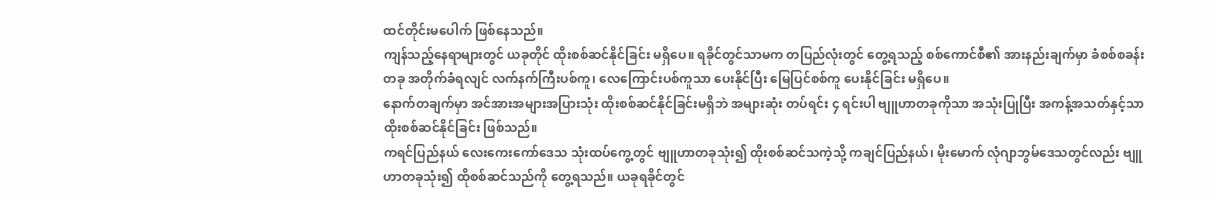ထင်တိုင်းမပေါက် ဖြစ်နေသည်။
ကျန်သည့်နေရာများတွင် ယခုတိုင် ထိုးစစ်ဆင်နိုင်ခြင်း မရှိပေ။ ရခိုင်တွင်သာမက တပြည်လုံးတွင် တွေ့ရသည့် စစ်ကောင်စီ၏ အားနည်းချက်မှာ ခံစစ်စခန်းတခု အတိုက်ခံရလျင် လက်နက်ကြီးပစ်ကူ၊ လေကြောင်းပစ်ကူသာ ပေးနိုင်ပြီး မြေပြင်စစ်ကူ ပေးနိုင်ခြင်း မရှိပေ။
နောက်တချက်မှာ အင်အားအများအပြားသုံး ထိုးစစ်ဆင်နိုင်ခြင်းမရှိဘဲ အများဆုံး တပ်ရင်း ၄ ရင်းပါ ဗျူဟာတခုကိုသာ အသုံးပြုပြီး အကန့်အသတ်နှင့်သာ ထိုးစစ်ဆင်နိုင်ခြင်း ဖြစ်သည်။
ကရင်ပြည်နယ် လေးကေးကော်ဒေသ သုံးထပ်ကွေ့တွင် ဗျူဟာတခုသုံး၍ ထိုးစစ်ဆင်သကဲ့သို့ ကချင်ပြည်နယ်၊ မိုးမောက် လုံဂျာဘွမ်ဒေသတွင်လည်း ဗျူဟာတခုသုံး၍ ထိုစစ်ဆင်သည်ကို တွေ့ရသည်။ ယခုရခိုင်တွင်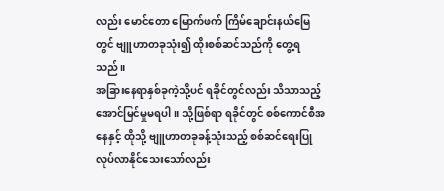လည်း မောင်တော မြောက်ဖက် ကြိမ်ချောင်းနယ်မြေတွင် ဗျူဟာတခုသုံး၍ ထိုးစစ်ဆင်သည်ကို တွေ့ရသည်။
အခြားနေရာနှစ်ခုကဲ့သို့ပင် ရခိုင်တွင်လည်း သိသာသည့် အောင်မြင်မှုမရပါ။ သို့ဖြစ်ရာ ရခိုင်တွင် စစ်ကောင်စီအနေနှင့် ထိုသို့ ဗျူဟာတခုခန့်သုံးသည့် စစ်ဆင်ရေးပြုလုပ်လာနိုင်သေးသော်လည်း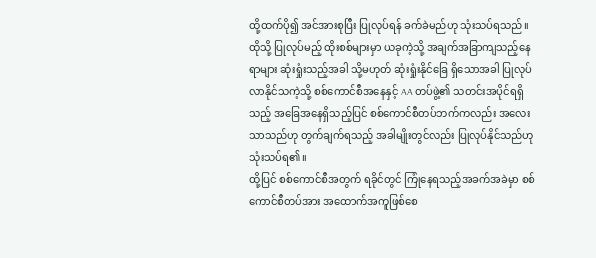ထို့ထက်ပို၍ အင်အားစုပြီး ပြုလုပ်ရန် ခက်ခဲမည်ဟု သုံးသပ်ရသည်။
ထိုသို့ ပြုလုပ်မည့် ထိုးစစ်များမှာ ယခုကဲ့သို့ အချက်အခြာကျသည့်နေရာများ ဆုံးရှုံးသည့်အခါ သို့မဟုတ် ဆုံးရှုံးနိုင်ခြေ ရှိသောအခါ ပြုလုပ်လာနိုင်သကဲ့သို့ စစ်ကောင်စီအနေနှင့် AA တပ်ဖွဲ့၏ သတင်းအပိုင်ရရှိသည့် အခြေအနေရှိသည့်ပြင် စစ်ကောင်စီတပ်ဘက်ကလည်း အလေးသာသည်ဟု တွက်ချက်ရသည့် အခါမျိုးတွင်လည်း ပြုလုပ်နိုင်သည်ဟု သုံးသပ်ရ၏။
ထို့ပြင် စစ်ကောင်စီအတွက် ရခိုင်တွင် ကြုံနေရသည့်အခက်အခဲမှာ စစ်ကောင်စီတပ်အား အထောက်အကူဖြစ်စေ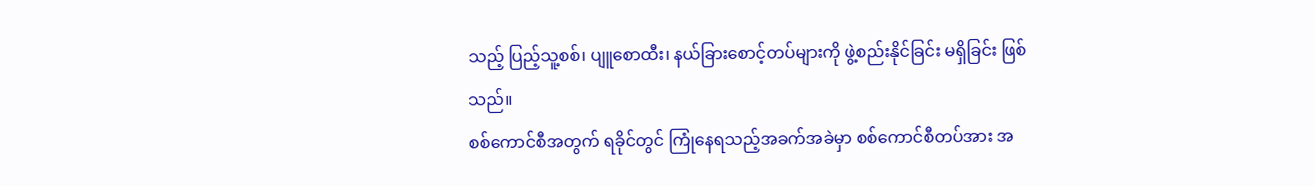သည့် ပြည့်သူ့စစ်၊ ပျူစောထီး၊ နယ်ခြားစောင့်တပ်များကို ဖွဲ့စည်းနိုင်ခြင်း မရှိခြင်း ဖြစ်သည်။
စစ်ကောင်စီအတွက် ရခိုင်တွင် ကြုံနေရသည့်အခက်အခဲမှာ စစ်ကောင်စီတပ်အား အ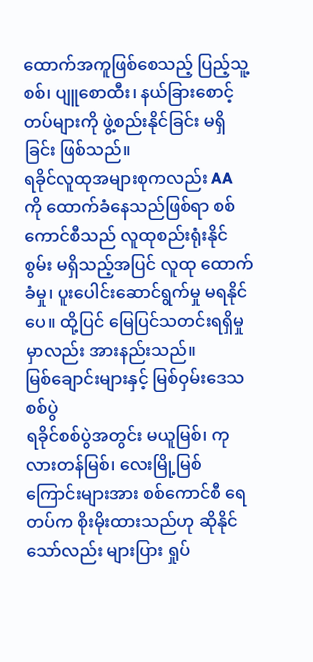ထောက်အကူဖြစ်စေသည့် ပြည့်သူ့စစ်၊ ပျူစောထီး၊ နယ်ခြားစောင့်တပ်များကို ဖွဲ့စည်းနိုင်ခြင်း မရှိခြင်း ဖြစ်သည်။
ရခိုင်လူထုအများစုကလည်း AA ကို ထောက်ခံနေသည်ဖြစ်ရာ စစ်ကောင်စီသည် လူထုစည်းရုံးနိုင်စွမ်း မရှိသည့်အပြင် လူထု ထောက်ခံမှု၊ ပူးပေါင်းဆောင်ရွက်မှု မရနိုင်ပေ။ ထို့ပြင် မြေပြင်သတင်းရရှိမှုမှာလည်း အားနည်းသည်။
မြစ်ချောင်းများနှင့် မြစ်ဝှမ်းဒေသစစ်ပွဲ
ရခိုင်စစ်ပွဲအတွင်း မယူမြစ်၊ ကုလားတန်မြစ်၊ လေးမြို့မြစ်ကြောင်းများအား စစ်ကောင်စီ ရေတပ်က စိုးမိုးထားသည်ဟု ဆိုနိုင်သော်လည်း များပြား ရှုပ်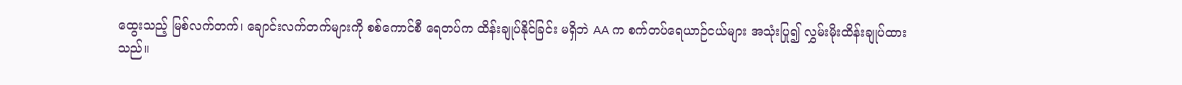ထွေးသည့် မြစ်လက်တက်၊ ချောင်းလက်တက်များကို စစ်ကောင်စီ ရေတပ်က ထိန်းချုပ်နိုင်ခြင်း မရှိဘဲ AA က စက်တပ်ရေယာဉ်ငယ်များ အသုံးပြု၍ လွှမ်းမိုးထိန်းချုပ်ထားသည်။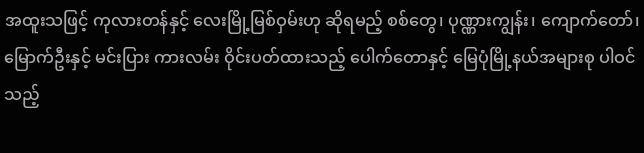အထူးသဖြင့် ကုလားတန်နှင့် လေးမြို့မြစ်ဝှမ်းဟု ဆိုရမည့် စစ်တွေ၊ ပုဏ္ဏားကျွန်း၊ ကျောက်တော်၊ မြောက်ဦးနှင့် မင်းပြား ကားလမ်း ဝိုင်းပတ်ထားသည့် ပေါက်တောနှင့် မြေပုံမြို့နယ်အများစု ပါဝင်သည့်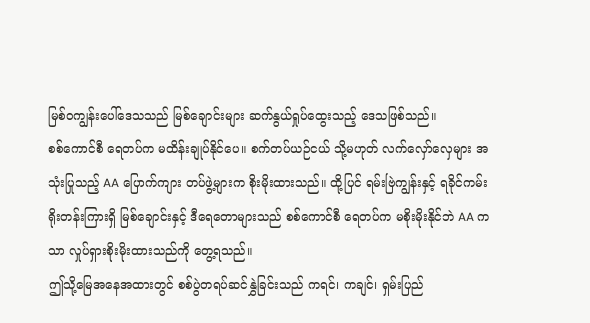မြစ်ဝကျွန်းပေါ်ဒေသသည် မြစ်ချောင်းများ ဆက်နွယ်ရှုပ်ထွေးသည့် ဒေသဖြစ်သည်။
စစ်ကောင်စီ ရေတပ်က မထိန်းချုပ်နိုင်ပေ။ စက်တပ်ယဉ်ငယ် သို့မဟုတ် လက်လှော်လှေများ အသုံးပြုသည့် AA ပြောက်ကျား တပ်ဖွဲ့များက စိုးမိုးထားသည်။ ထို့ပြင် ရမ်းဗြဲကျွန်းနှင့် ရခိုင်ကမ်းရိုးတန်းကြားရှိ မြစ်ချောင်းနှင့် ဒီရေတောများသည် စစ်ကောင်စီ ရေတပ်က မစိုးမိုးနိုင်ဘဲ AA ကသာ လှုပ်ရှားစိုးမိုးထားသည်ကို တွေ့ရသည်။
ဤသို့မြေအနေအထားတွင် စစ်ပွဲတရပ်ဆင်နွှဲခြင်းသည် ကရင်၊ ကချင်၊ ရှမ်းပြည်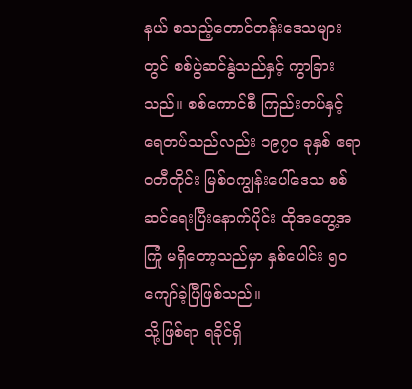နယ် စသည့်တောင်တန်းဒေသများတွင် စစ်ပွဲဆင်နွဲသည်နှင့် ကွာခြားသည်။ စစ်ကောင်စီ ကြည်းတပ်နှင့် ရေတပ်သည်လည်း ၁၉၇၀ ခုနှစ် ဧရာဝတီတိုင်း မြစ်ဝကျွန်းပေါ်ဒေသ စစ်ဆင်ရေးပြီးနောက်ပိုင်း ထိုအတွေ့အကြုံ မရှိတော့သည်မှာ နှစ်ပေါင်း ၅၀ ကျော်ခဲ့ပြီဖြစ်သည်။
သို့ဖြစ်ရာ ရခိုင်ရှိ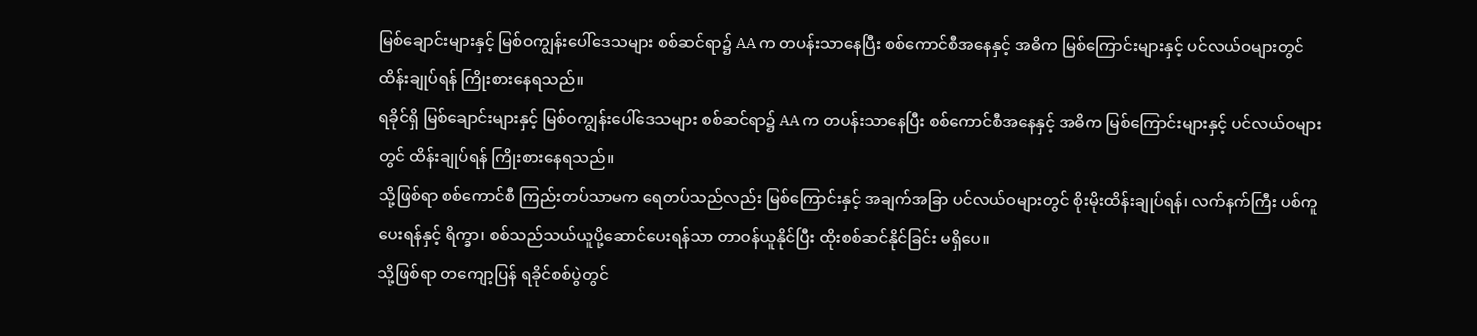မြစ်ချောင်းများနှင့် မြစ်ဝကျွန်းပေါ်ဒေသများ စစ်ဆင်ရာ၌ AA က တပန်းသာနေပြီး စစ်ကောင်စီအနေနှင့် အဓိက မြစ်ကြောင်းများနှင့် ပင်လယ်ဝများတွင် ထိန်းချုပ်ရန် ကြိုးစားနေရသည်။
ရခိုင်ရှိ မြစ်ချောင်းများနှင့် မြစ်ဝကျွန်းပေါ်ဒေသများ စစ်ဆင်ရာ၌ AA က တပန်းသာနေပြီး စစ်ကောင်စီအနေနှင့် အဓိက မြစ်ကြောင်းများနှင့် ပင်လယ်ဝများတွင် ထိန်းချုပ်ရန် ကြိုးစားနေရသည်။
သို့ဖြစ်ရာ စစ်ကောင်စီ ကြည်းတပ်သာမက ရေတပ်သည်လည်း မြစ်ကြောင်းနှင့် အချက်အခြာ ပင်လယ်ဝများတွင် စိုးမိုးထိန်းချုပ်ရန်၊ လက်နက်ကြီး ပစ်ကူပေးရန်နှင့် ရိက္ခာ၊ စစ်သည်သယ်ယူပို့ဆောင်ပေးရန်သာ တာဝန်ယူနိုင်ပြီး ထိုးစစ်ဆင်နိုင်ခြင်း မရှိပေ။
သို့ဖြစ်ရာ တကျော့ပြန် ရခိုင်စစ်ပွဲတွင်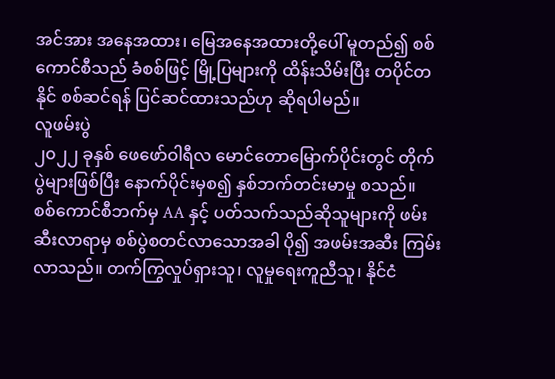အင်အား အနေအထား၊ မြေအနေအထားတို့ပေါ် မူတည်၍ စစ်ကောင်စီသည် ခံစစ်ဖြင့် မြို့ပြများကို ထိန်းသိမ်းပြီး တပိုင်တနိုင် စစ်ဆင်ရန် ပြင်ဆင်ထားသည်ဟု ဆိုရပါမည်။
လူဖမ်းပွဲ
၂၀၂၂ ခုနှစ် ဖေဖော်ဝါရီလ မောင်တောမြောက်ပိုင်းတွင် တိုက်ပွဲများဖြစ်ပြီး နောက်ပိုင်းမှစ၍ နှစ်ဘက်တင်းမာမှု စသည်။
စစ်ကောင်စီဘက်မှ AA နှင့် ပတ်သက်သည်ဆိုသူများကို ဖမ်းဆီးလာရာမှ စစ်ပွဲစတင်လာသောအခါ ပို၍ အဖမ်းအဆီး ကြမ်းလာသည်။ တက်ကြွလှုပ်ရှားသူ၊ လူမှုရေးကူညီသူ၊ နိုင်ငံ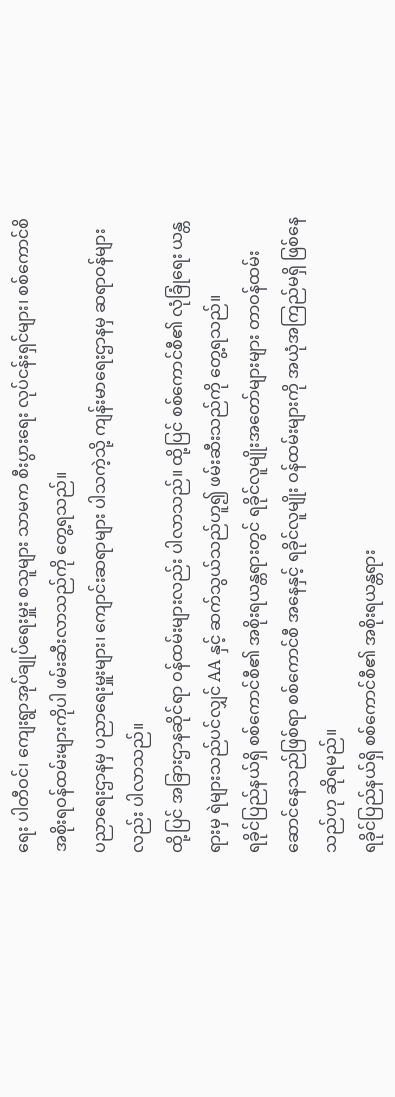ရေး ပါတီဝင်၊ ကျေးရွာအုပ်ချုပ်ရေးမှူး စသူများ သာမက စီးပွားရေး လုပ်ငန်းရှင်များ၊ စစ်ကောင်စိ အစိုးရဝန်ထမ်းများကိုပါ ဖမ်းဆီးလာသည်ကို တွေ့ရသည်။
ပညာရေးဌာနမှ ပညာရေးမှူးများ၊ ကျောင်းဆရာများ ပါသကဲ့သို့ ကျန်းမာရေးဌာနမှ ဆရာဝန်များလည်း ပါလာသည်။
ထို့ပြင် အခြားဌာနဆိုင်ရာ ဝန်ထမ်းများလည်း ပါလာသည်။ ထို့ပြင် စစ်ကောင်စီ၏ လုံခြုံရေး ယန္တရားမှ ရဲများသည်ပင်လျှင် AA နှင့် ဆက်သွယ်သည်ဟူ၍ ဖမ်းဆီးသည်ကို တွေ့ရသည်။
ရခိုင်ပြည်နယ်ရှိ စစ်ကောင်စီ၏ အစိုးရယန္တရားတွင် ရခိုင်လူမျိုးအတော်များများ တာဝန်ထမ်းဆောင်နေသည်ဖြစ်ရာ စစ်ကောင်စီ အနေနှင့် ရခိုင်လူမျိုး ဝန်ထမ်းများကို အယုံအကြည်မရှိ ဖြစ်နေသည်ဟု ဆိုရမည်။
ရခိုင်ပြည်နယ်ရှိ စစ်ကောင်စီ၏ အစိုးရယန္တရား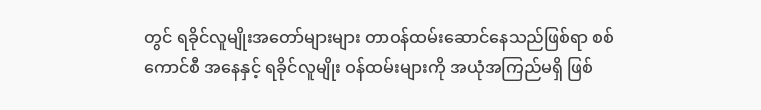တွင် ရခိုင်လူမျိုးအတော်များများ တာဝန်ထမ်းဆောင်နေသည်ဖြစ်ရာ စစ်ကောင်စီ အနေနှင့် ရခိုင်လူမျိုး ဝန်ထမ်းများကို အယုံအကြည်မရှိ ဖြစ်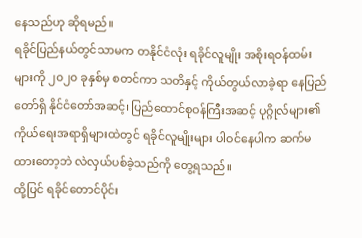နေသည်ဟု ဆိုရမည်။
ရခိုင်ပြည်နယ်တွင်သာမက တနိုင်ငံလုံး ရခိုင်လူမျိုး အစိုးရဝန်ထမ်းများကို ၂၀၂၀ ခုနှစ်မှ စတင်ကာ သတိနှင့် ကိုယ်တွယ်လာခဲ့ရာ နေပြည်တော်ရှိ နိုင်ငံတော်အဆင့်၊ ပြည်ထောင်စုဝန်ကြီးအဆင့် ပုဂ္ဂိုလ်များ၏ ကိုယ်ရေးအရာရှိများထဲတွင် ရခိုင်လူမျိုးများ ပါဝင်နေပါက ဆက်မထားတော့ဘဲ လဲလှယ်ပစ်ခဲ့သည်ကို တွေ့ရသည်။
ထို့ပြင် ရခိုင်တောင်ပိုင်း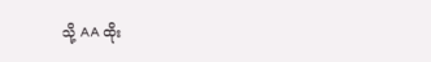သို့ AA ထိုး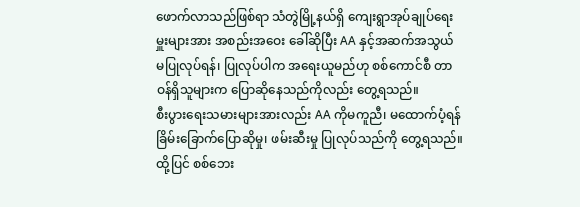ဖောက်လာသည်ဖြစ်ရာ သံတွဲမြို့နယ်ရှိ ကျေးရွာအုပ်ချုပ်ရေးမှူးများအား အစည်းအဝေး ခေါ်ဆိုပြီး AA နှင့်အဆက်အသွယ် မပြုလုပ်ရန်၊ ပြုလုပ်ပါက အရေးယူမည်ဟု စစ်ကောင်စီ တာဝန်ရှိသူများက ပြောဆိုနေသည်ကိုလည်း တွေ့ရသည်။
စီးပွားရေးသမားများအားလည်း AA ကိုမကူညီ၊ မထောက်ပံ့ရန် ခြိမ်းခြောက်ပြောဆိုမှု၊ ဖမ်းဆီးမှု ပြုလုပ်သည်ကို တွေ့ရသည်။ ထို့ပြင် စစ်ဘေး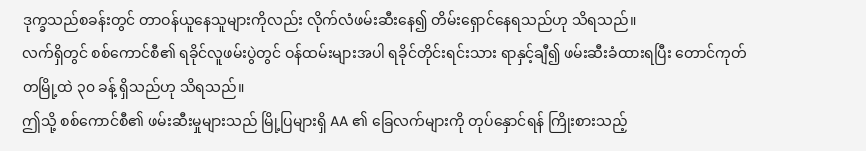ဒုက္ခသည်စခန်းတွင် တာဝန်ယူနေသူများကိုလည်း လိုက်လံဖမ်းဆီးနေ၍ တိမ်းရှောင်နေရသည်ဟု သိရသည်။
လက်ရှိတွင် စစ်ကောင်စီ၏ ရခိုင်လူဖမ်းပွဲတွင် ဝန်ထမ်းများအပါ ရခိုင်တိုင်းရင်းသား ရာနှင့်ချီ၍ ဖမ်းဆီးခံထားရပြီး တောင်ကုတ် တမြို့ထဲ ၃၀ ခန့် ရှိသည်ဟု သိရသည်။
ဤသို့ စစ်ကောင်စီ၏ ဖမ်းဆီးမှုများသည် မြို့ပြများရှိ AA ၏ ခြေလက်များကို တုပ်နှောင်ရန် ကြိုးစားသည့်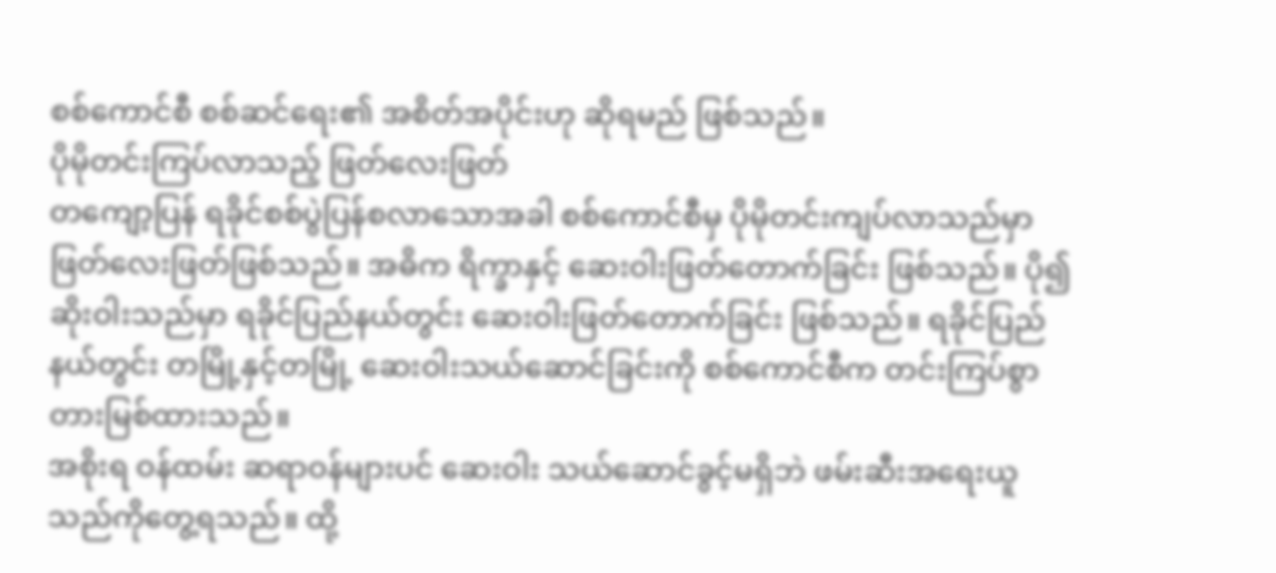စစ်ကောင်စီ စစ်ဆင်ရေး၏ အစိတ်အပိုင်းဟု ဆိုရမည် ဖြစ်သည်။
ပိုမိုတင်းကြပ်လာသည့် ဖြတ်လေးဖြတ်
တကျော့ပြန် ရခိုင်စစ်ပွဲပြန်စလာသောအခါ စစ်ကောင်စီမှ ပိုမိုတင်းကျပ်လာသည်မှာ ဖြတ်လေးဖြတ်ဖြစ်သည်။ အဓိက ရိက္ခာနှင့် ဆေးဝါးဖြတ်တောက်ခြင်း ဖြစ်သည်။ ပို၍ဆိုးဝါးသည်မှာ ရခိုင်ပြည်နယ်တွင်း ဆေးဝါးဖြတ်တောက်ခြင်း ဖြစ်သည်။ ရခိုင်ပြည်နယ်တွင်း တမြို့နှင့်တမြို့ ဆေးဝါးသယ်ဆောင်ခြင်းကို စစ်ကောင်စီက တင်းကြပ်စွာတားမြစ်ထားသည်။
အစိုးရ ဝန်ထမ်း ဆရာဝန်များပင် ဆေးဝါး သယ်ဆောင်ခွင့်မရှိဘဲ ဖမ်းဆီးအရေးယူသည်ကိုတွေ့ရသည်။ ထို့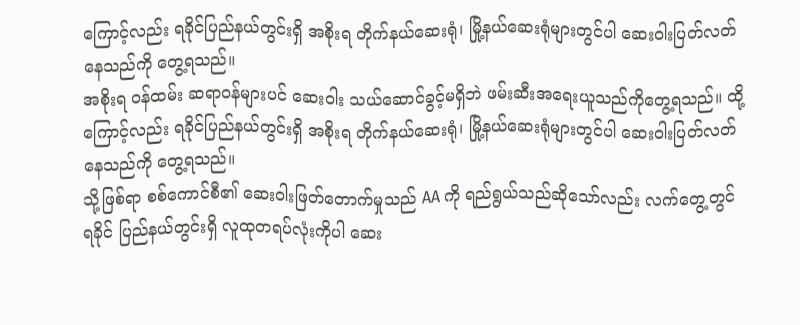ကြောင့်လည်း ရခိုင်ပြည်နယ်တွင်းရှိ အစိုးရ တိုက်နယ်ဆေးရုံ၊ မြို့နယ်ဆေးရုံများတွင်ပါ ဆေးဝါးပြတ်လတ်နေသည်ကို တွေ့ရသည်။
အစိုးရ ဝန်ထမ်း ဆရာဝန်များပင် ဆေးဝါး သယ်ဆောင်ခွင့်မရှိဘဲ ဖမ်းဆီးအရေးယူသည်ကိုတွေ့ရသည်။ ထို့ကြောင့်လည်း ရခိုင်ပြည်နယ်တွင်းရှိ အစိုးရ တိုက်နယ်ဆေးရုံ၊ မြို့နယ်ဆေးရုံများတွင်ပါ ဆေးဝါးပြတ်လတ်နေသည်ကို တွေ့ရသည်။
သို့ဖြစ်ရာ စစ်ကောင်စီ၏ ဆေးဝါးဖြတ်တောက်မှုသည် AA ကို ရည်ရွယ်သည်ဆိုသော်လည်း လက်တွေ့တွင် ရခိုင် ပြည်နယ်တွင်းရှိ လူထုတရပ်လုံးကိုပါ ဆေး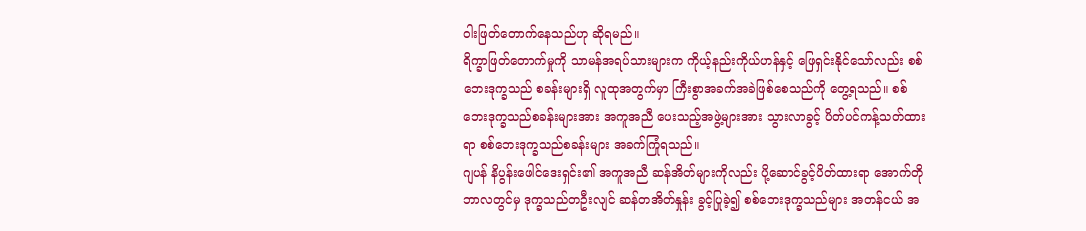ဝါးဖြတ်တောက်နေသည်ဟု ဆိုရမည်။
ရိက္ခာဖြတ်တောက်မှုကို သာမန်အရပ်သားများက ကိုယ့်နည်းကိုယ်ဟန်နှင့် ဖြေရှင်းနိုင်သော်လည်း စစ်ဘေးဒုက္ခသည် စခန်းများရှိ လူထုအတွက်မှာ ကြီးစွာအခက်အခဲဖြစ်စေသည်ကို တွေ့ရသည်။ စစ်ဘေးဒုက္ခသည်စခန်းများအား အကူအညီ ပေးသည့်အဖွဲ့များအား သွားလာခွင့် ပိတ်ပင်ကန့်သတ်ထားရာ စစ်ဘေးဒုက္ခသည်စခန်းများ အခက်ကြုံရသည်။
ဂျပန် နိပွန်းဖေါင်ဒေးရှင်း၏ အကူအညီ ဆန်အိတ်များကိုလည်း ပို့ဆောင်ခွင့်ပိတ်ထားရာ အောက်တိုဘာလတွင်မှ ဒုက္ခသည်တဦးလျင် ဆန်တအိတ်နှုန်း ခွင့်ပြုခဲ့၍ စစ်ဘေးဒုက္ခသည်များ အတန်ငယ် အ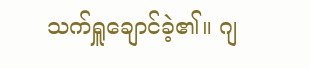သက်ရှူချောင်ခဲ့၏။ ဂျ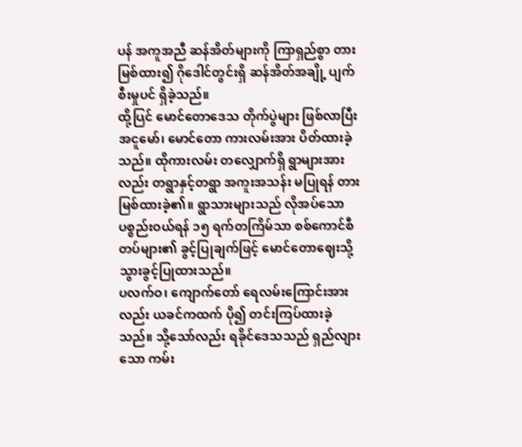ပန် အကူအညီ ဆန်အိတ်များကို ကြာရှည်စွာ တားမြစ်ထား၍ ဂိုဒေါင်တွင်းရှိ ဆန်အိတ်အချို့ ပျက်စီးမှုပင် ရှိခဲ့သည်။
ထို့ပြင် မောင်တောဒေသ တိုက်ပွဲများ ဖြစ်လာပြီး အငူမော်၊ မောင်တော ကားလမ်းအား ပိတ်ထားခဲ့သည်။ ထိုကားလမ်း တလျှောက်ရှိ ရွာများအားလည်း တရွာနှင့်တရွာ အကူးအသန်း မပြုရန် တားမြစ်ထားခဲ့၏။ ရွာသားများသည် လိုအပ်သော ပစ္စည်းဝယ်ရန် ၁၅ ရက်တကြိမ်သာ စစ်ကောင်စီတပ်များ၏ ခွင့်ပြုချက်ဖြင့် မောင်တောဈေးသို့ သွားခွင့်ပြုထားသည်။
ပလက်ဝ၊ ကျောက်တော် ရေလမ်းကြောင်းအားလည်း ယခင်ကထက် ပို၍ တင်းကြပ်ထားခဲ့သည်။ သို့သော်လည်း ရခိုင်ဒေသသည် ရှည်လျားသော ကမ်း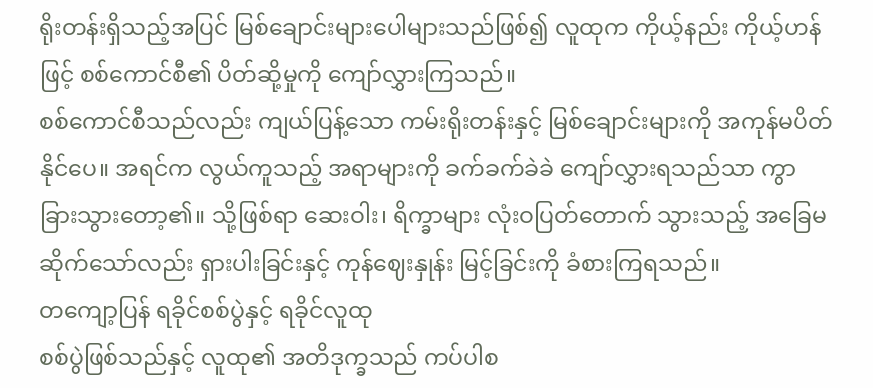ရိုးတန်းရှိသည့်အပြင် မြစ်ချောင်းများပေါများသည်ဖြစ်၍ လူထုက ကိုယ့်နည်း ကိုယ့်ဟန် ဖြင့် စစ်ကောင်စီ၏ ပိတ်ဆို့မှုကို ကျော်လွှားကြသည်။
စစ်ကောင်စီသည်လည်း ကျယ်ပြန့်သော ကမ်းရိုးတန်းနှင့် မြစ်ချောင်းများကို အကုန်မပိတ်နိုင်ပေ။ အရင်က လွယ်ကူသည့် အရာများကို ခက်ခက်ခဲခဲ ကျော်လွှားရသည်သာ ကွာခြားသွားတော့၏။ သို့ဖြစ်ရာ ဆေးဝါး၊ ရိက္ခာများ လုံးဝပြတ်တောက် သွားသည့် အခြေမဆိုက်သော်လည်း ရှားပါးခြင်းနှင့် ကုန်ဈေးနှုန်း မြင့်ခြင်းကို ခံစားကြရသည်။
တကျော့ပြန် ရခိုင်စစ်ပွဲနှင့် ရခိုင်လူထု
စစ်ပွဲဖြစ်သည်နှင့် လူထု၏ အတိဒုက္ခသည် ကပ်ပါစ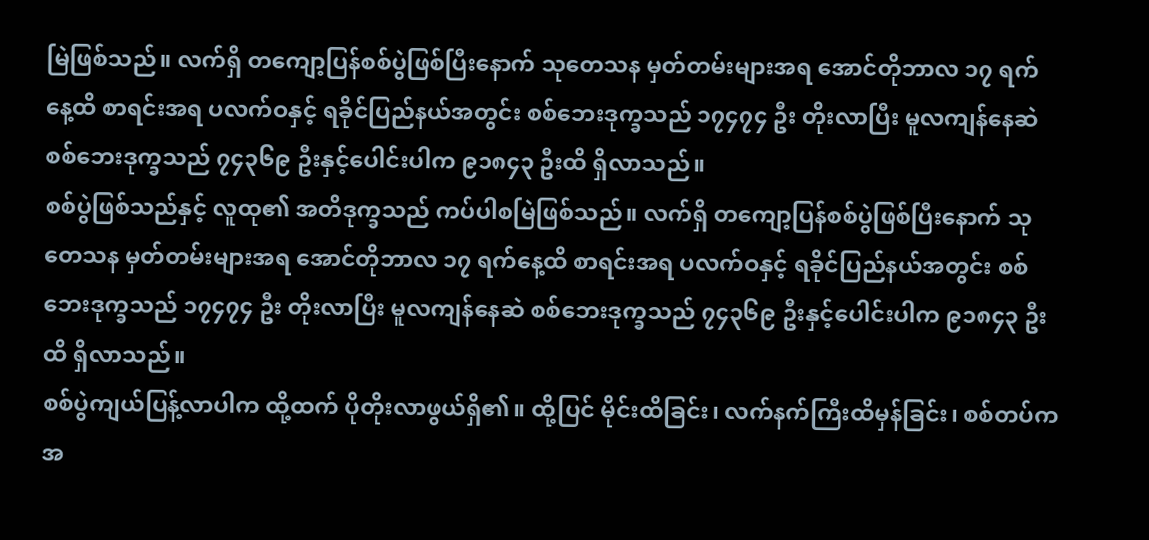မြဲဖြစ်သည်။ လက်ရှိ တကျော့ပြန်စစ်ပွဲဖြစ်ပြီးနောက် သုတေသန မှတ်တမ်းများအရ အောင်တိုဘာလ ၁၇ ရက်နေ့ထိ စာရင်းအရ ပလက်ဝနှင့် ရခိုင်ပြည်နယ်အတွင်း စစ်ဘေးဒုက္ခသည် ၁၇၄၇၄ ဦး တိုးလာပြီး မူလကျန်နေဆဲ စစ်ဘေးဒုက္ခသည် ၇၄၃၆၉ ဦးနှင့်ပေါင်းပါက ၉၁၈၄၃ ဦးထိ ရှိလာသည်။
စစ်ပွဲဖြစ်သည်နှင့် လူထု၏ အတိဒုက္ခသည် ကပ်ပါစမြဲဖြစ်သည်။ လက်ရှိ တကျော့ပြန်စစ်ပွဲဖြစ်ပြီးနောက် သုတေသန မှတ်တမ်းများအရ အောင်တိုဘာလ ၁၇ ရက်နေ့ထိ စာရင်းအရ ပလက်ဝနှင့် ရခိုင်ပြည်နယ်အတွင်း စစ်ဘေးဒုက္ခသည် ၁၇၄၇၄ ဦး တိုးလာပြီး မူလကျန်နေဆဲ စစ်ဘေးဒုက္ခသည် ၇၄၃၆၉ ဦးနှင့်ပေါင်းပါက ၉၁၈၄၃ ဦးထိ ရှိလာသည်။
စစ်ပွဲကျယ်ပြန့်လာပါက ထို့ထက် ပိုတိုးလာဖွယ်ရှိ၏။ ထို့ပြင် မိုင်းထိခြင်း၊ လက်နက်ကြီးထိမှန်ခြင်း၊ စစ်တပ်က အ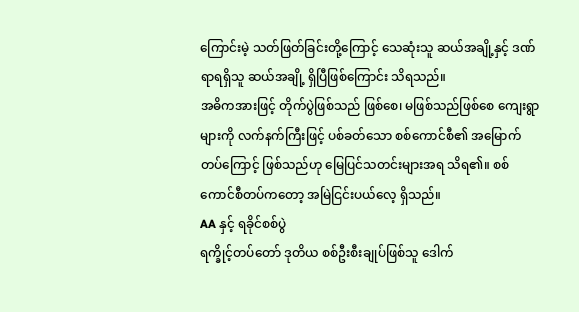ကြောင်းမဲ့ သတ်ဖြတ်ခြင်းတို့ကြောင့် သေဆုံးသူ ဆယ်အချို့နှင့် ဒဏ်ရာရရှိသူ ဆယ်အချို့ ရှိပြီဖြစ်ကြောင်း သိရသည်။
အဓိကအားဖြင့် တိုက်ပွဲဖြစ်သည် ဖြစ်စေ၊ မဖြစ်သည်ဖြစ်စေ ကျေးရွာများကို လက်နက်ကြီးဖြင့် ပစ်ခတ်သော စစ်ကောင်စီ၏ အမြောက်တပ်ကြောင့် ဖြစ်သည်ဟု မြေပြင်သတင်းများအရ သိရ၏။ စစ်ကောင်စီတပ်ကတော့ အမြဲငြင်းပယ်လေ့ ရှိသည်။
AA နှင့် ရခိုင်စစ်ပွဲ
ရက္ခိုင့်တပ်တော် ဒုတိယ စစ်ဦးစီးချုပ်ဖြစ်သူ ဒေါက်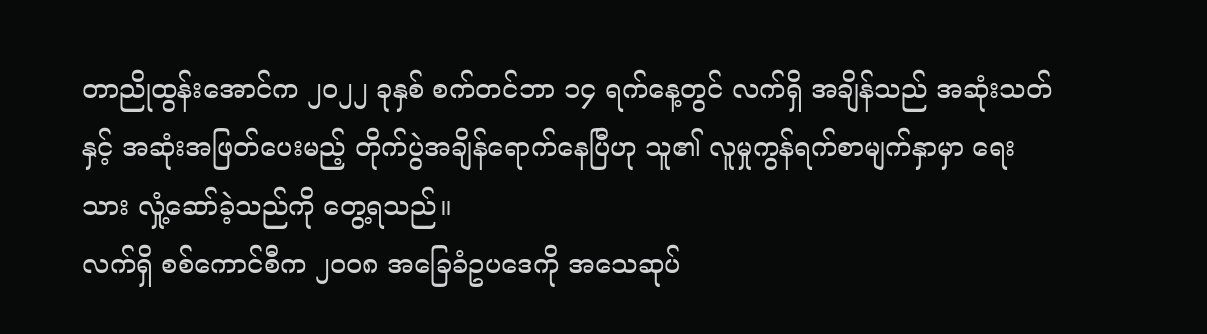တာညိုထွန်းအောင်က ၂၀၂၂ ခုနှစ် စက်တင်ဘာ ၁၄ ရက်နေ့တွင် လက်ရှိ အချိန်သည် အဆုံးသတ်နှင့် အဆုံးအဖြတ်ပေးမည့် တိုက်ပွဲအချိန်ရောက်နေပြီဟု သူ၏ လူမှုကွန်ရက်စာမျက်နှာမှာ ရေးသား လှုံ့ဆော်ခဲ့သည်ကို တွေ့ရသည်။
လက်ရှိ စစ်ကောင်စီက ၂၀၀၈ အခြေခံဥပဒေကို အသေဆုပ်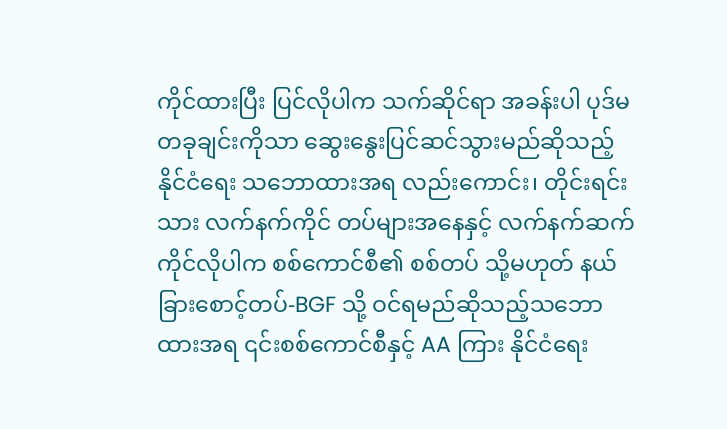ကိုင်ထားပြီး ပြင်လိုပါက သက်ဆိုင်ရာ အခန်းပါ ပုဒ်မ တခုချင်းကိုသာ ဆွေးနွေးပြင်ဆင်သွားမည်ဆိုသည့် နိုင်ငံရေး သဘောထားအရ လည်းကောင်း၊ တိုင်းရင်းသား လက်နက်ကိုင် တပ်များအနေနှင့် လက်နက်ဆက်ကိုင်လိုပါက စစ်ကောင်စီ၏ စစ်တပ် သို့မဟုတ် နယ်ခြားစောင့်တပ်-BGF သို့ ဝင်ရမည်ဆိုသည့်သဘောထားအရ ၎င်းစစ်ကောင်စီနှင့် AA ကြား နိုင်ငံရေး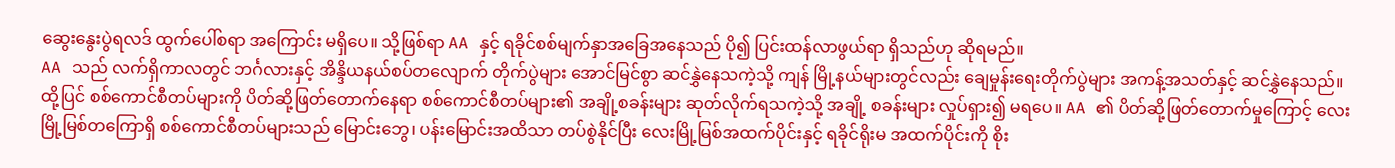ဆွေးနွေးပွဲရလဒ် ထွက်ပေါ်စရာ အကြောင်း မရှိပေ။ သို့ဖြစ်ရာ AA နှင့် ရခိုင်စစ်မျက်နှာအခြေအနေသည် ပို၍ ပြင်းထန်လာဖွယ်ရာ ရှိသည်ဟု ဆိုရမည်။
AA သည် လက်ရှိကာလတွင် ဘင်္ဂလားနှင့် အိန္ဒိယနယ်စပ်တလျောက် တိုက်ပွဲများ အောင်မြင်စွာ ဆင်နွှဲနေသကဲ့သို့ ကျန် မြို့နယ်များတွင်လည်း ချေမှုန်းရေးတိုက်ပွဲများ အကန့်အသတ်နှင့် ဆင်နွှဲနေသည်။
ထို့ပြင် စစ်ကောင်စီတပ်များကို ပိတ်ဆို့ဖြတ်တောက်နေရာ စစ်ကောင်စီတပ်များ၏ အချို့စခန်းများ ဆုတ်လိုက်ရသကဲ့သို့ အချို့ စခန်းများ လှုပ်ရှား၍ မရပေ။ AA ၏ ပိတ်ဆို့ဖြတ်တောက်မှုကြောင့် လေးမြို့မြစ်တကြောရှိ စစ်ကောင်စီတပ်များသည် မြောင်းဘွေ၊ ပန်းမြောင်းအထိသာ တပ်စွဲနိုင်ပြီး လေးမြို့မြစ်အထက်ပိုင်းနှင့် ရခိုင်ရိုးမ အထက်ပိုင်းကို စိုး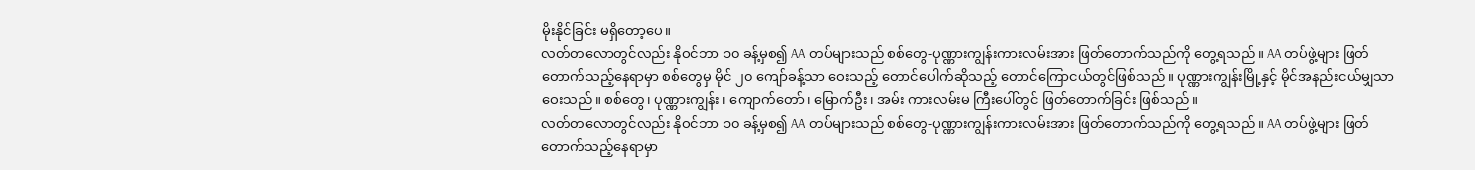မိုးနိုင်ခြင်း မရှိတော့ပေ။
လတ်တလောတွင်လည်း နိုဝင်ဘာ ၁၀ ခန့်မှစ၍ AA တပ်များသည် စစ်တွေ-ပုဏ္ဏားကျွန်းကားလမ်းအား ဖြတ်တောက်သည်ကို တွေ့ရသည်။ AA တပ်ဖွဲ့များ ဖြတ်တောက်သည့်နေရာမှာ စစ်တွေမှ မိုင် ၂၀ ကျော်ခန့်သာ ဝေးသည့် တောင်ပေါက်ဆိုသည့် တောင်ကြောငယ်တွင်ဖြစ်သည်။ ပုဏ္ဏားကျွန်းမြို့နှင့် မိုင်အနည်းငယ်မျှသာ ဝေးသည်။ စစ်တွေ၊ ပုဏ္ဏားကျွန်း၊ ကျောက်တော်၊ မြောက်ဦး၊ အမ်း ကားလမ်းမ ကြီးပေါ်တွင် ဖြတ်တောက်ခြင်း ဖြစ်သည်။
လတ်တလောတွင်လည်း နိုဝင်ဘာ ၁၀ ခန့်မှစ၍ AA တပ်များသည် စစ်တွေ-ပုဏ္ဏားကျွန်းကားလမ်းအား ဖြတ်တောက်သည်ကို တွေ့ရသည်။ AA တပ်ဖွဲ့များ ဖြတ်တောက်သည့်နေရာမှာ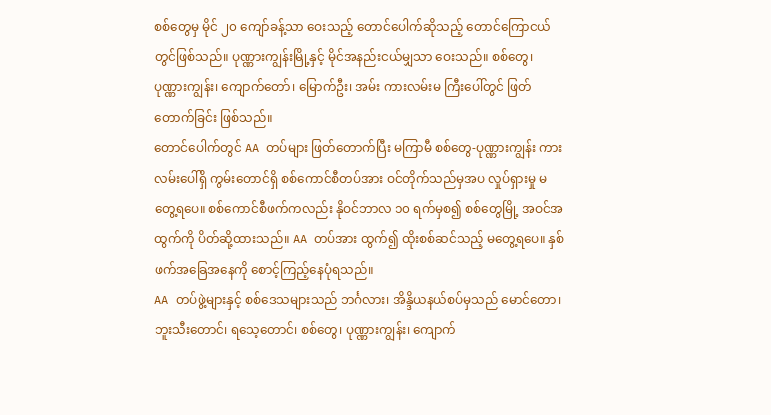စစ်တွေမှ မိုင် ၂၀ ကျော်ခန့်သာ ဝေးသည့် တောင်ပေါက်ဆိုသည့် တောင်ကြောငယ်တွင်ဖြစ်သည်။ ပုဏ္ဏားကျွန်းမြို့နှင့် မိုင်အနည်းငယ်မျှသာ ဝေးသည်။ စစ်တွေ၊ ပုဏ္ဏားကျွန်း၊ ကျောက်တော်၊ မြောက်ဦး၊ အမ်း ကားလမ်းမ ကြီးပေါ်တွင် ဖြတ်တောက်ခြင်း ဖြစ်သည်။
တောင်ပေါက်တွင် AA တပ်များ ဖြတ်တောက်ပြီး မကြာမီ စစ်တွေ-ပုဏ္ဏားကျွန်း ကားလမ်းပေါ်ရှိ ကွမ်းတောင်ရှိ စစ်ကောင်စီတပ်အား ဝင်တိုက်သည်မှအပ လှုပ်ရှားမှု မတွေ့ရပေ။ စစ်ကောင်စီဖက်ကလည်း နိုဝင်ဘာလ ၁၀ ရက်မှစ၍ စစ်တွေမြို့ အဝင်အထွက်ကို ပိတ်ဆို့ထားသည်။ AA တပ်အား ထွက်၍ ထိုးစစ်ဆင်သည့် မတွေ့ရပေ။ နှစ်ဖက်အခြေအနေကို စောင့်ကြည့်နေပုံရသည်။
AA တပ်ဖွဲ့များနှင့် စစ်ဒေသများသည် ဘင်္ဂလား၊ အိန္ဒိယနယ်စပ်မှသည် မောင်တော၊ ဘူးသီးတောင်၊ ရသေ့တောင်၊ စစ်တွေ၊ ပုဏ္ဏားကျွန်း၊ ကျောက်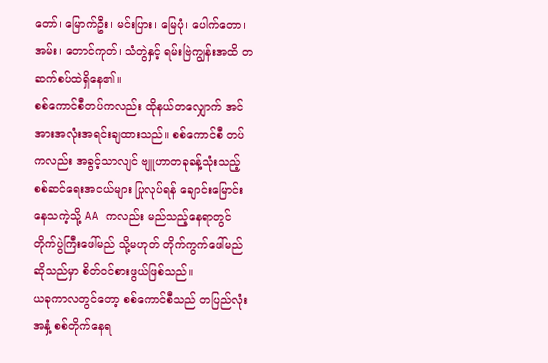တော်၊ မြောက်ဦး၊ မင်းပြား၊ မြေပုံ၊ ပေါက်တော၊ အမ်း၊ တောင်ကုတ်၊ သံတွဲနှင့် ရမ်းဗြဲကျွန်းအထိ တဆက်စပ်ထဲရှိနေ၏။
စစ်ကောင်စီတပ်ကလည်း ထိုနယ်တလျှောက် အင်အားအလုံးအရင်းချထားသည်။ စစ်ကောင်စီ တပ်ကလည်း အခွင့်သာလျင် ဗျူဟာတခုခန့်သုံးသည့် စစ်ဆင်ရေးအငယ်များ ပြုလုပ်ရန် ချောင်းမြောင်းနေသကဲ့သို့ AA ကလည်း မည်သည့်နေရာတွင် တိုက်ပွဲကြီးဖေါ်မည် သို့မဟုတ် တိုက်ကွက်ဖေါ်မည်ဆိုသည်မှာ စိတ်ဝင်စားဖွယ်ဖြစ်သည်။
ယခုကာလတွင်တော့ စစ်ကောင်စီသည် တပြည်လုံးအနှံ့ စစ်တိုက်နေရ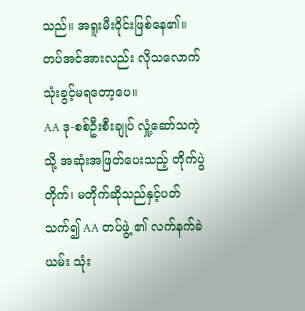သည်။ အရူးမီးဝိုင်းဖြစ်နေ၏။ တပ်အင်အားလည်း လိုသလောက် သုံးခွင့်မရတော့ပေ။
AA ဒု-စစ်ဦးစီးချုပ် လှုံ့ဆော်သကဲ့သို့ အဆုံးအဖြတ်ပေးသည့် တိုက်ပွဲ တိုက်၊ မတိုက်ဆိုသည်နှင့်ပတ်သက်၍ AA တပ်ဖွဲ့ ၏ လက်နက်ခဲယမ်း သုံး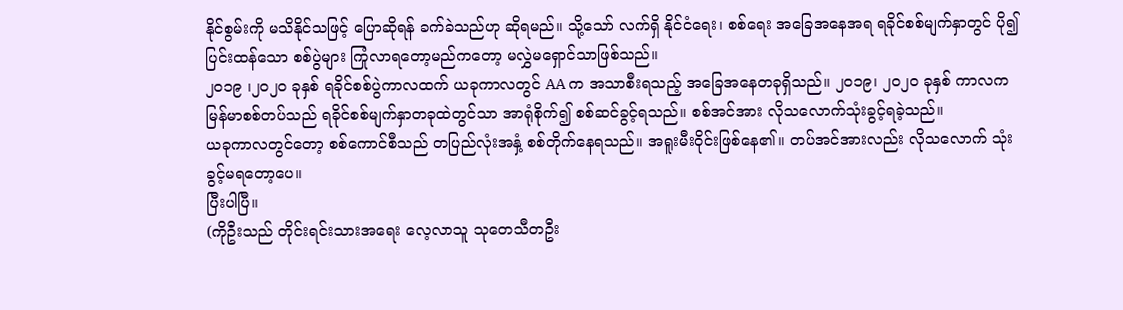နိုင်စွမ်းကို မသိနိုင်သဖြင့် ပြောဆိုရန် ခက်ခဲသည်ဟု ဆိုရမည်။ သို့သော် လက်ရှိ နိုင်ငံရေး၊ စစ်ရေး အခြေအနေအရ ရခိုင်စစ်မျက်နှာတွင် ပို၍ ပြင်းထန်သော စစ်ပွဲများ ကြုံလာရတော့မည်ကတော့ မလွှဲမရှောင်သာဖြစ်သည်။
၂၀၁၉ ၊၂၀၂၀ ခုနှစ် ရခိုင်စစ်ပွဲကာလထက် ယခုကာလတွင် AA က အသာစီးရသည့် အခြေအနေတခုရှိသည်။ ၂၀၁၉၊ ၂၀၂၀ ခုနှစ် ကာလက မြန်မာစစ်တပ်သည် ရခိုင်စစ်မျက်နှာတခုထဲတွင်သာ အာရုံစိုက်၍ စစ်ဆင်ခွင့်ရသည်။ စစ်အင်အား လိုသလောက်သုံးခွင့်ရခဲ့သည်။
ယခုကာလတွင်တော့ စစ်ကောင်စီသည် တပြည်လုံးအနှံ့ စစ်တိုက်နေရသည်။ အရူးမီးဝိုင်းဖြစ်နေ၏။ တပ်အင်အားလည်း လိုသလောက် သုံးခွင့်မရတော့ပေ။
ပြီးပါပြီ။
(ကိုဦးသည် တိုင်းရင်းသားအရေး လေ့လာသူ သုတေသီတဦး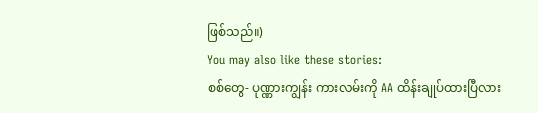ဖြစ်သည်။)
You may also like these stories:
စစ်တွေ- ပုဏ္ဏားကျွန်း ကားလမ်းကို AA ထိန်းချုပ်ထားပြီလား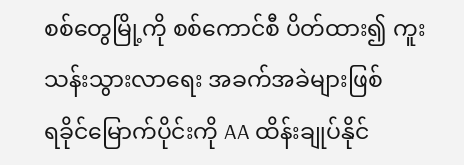စစ်တွေမြို့ကို စစ်ကောင်စီ ပိတ်ထား၍ ကူးသန်းသွားလာရေး အခက်အခဲများဖြစ်
ရခိုင်မြောက်ပိုင်းကို AA ထိန်းချုပ်နိုင်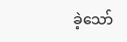ခဲ့သော်